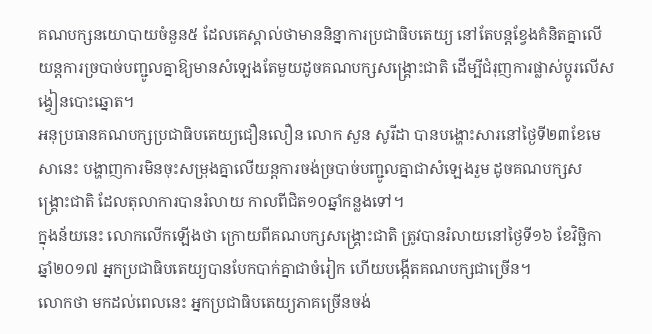គណបក្សនយោបាយចំនួន៥ ដែលគេស្គាល់ថាមាននិន្នាការប្រជាធិបតេយ្យ នៅតែបន្តខ្វែងគំនិតគ្នាលើយន្តការច្របាច់បញ្ជូលគ្នាឱ្យមានសំឡេងតែមួយដូចគណបក្សសង្គ្រោះជាតិ ដើម្បីជំរុញការផ្លាស់ប្តូរលើសង្វៀនបោះឆ្នោត។
អនុប្រធានគណបក្សប្រជាធិបតេយ្យជឿនលឿន លោក សួន សូរីដា បានបង្ហោះសារនៅថ្ងៃទី២៣ខែមេសានេះ បង្ហាញការមិនចុះសម្រុងគ្នាលើយន្តការចង់ច្របាច់បញ្ជូលគ្នាជាសំឡេងរួម ដូចគណបក្សសង្គ្រោះជាតិ ដែលតុលាការបានរំលាយ កាលពីជិត១០ឆ្នាំកន្លងទៅ។
ក្នុងន័យនេះ លោកលើកឡើងថា ក្រោយពីគណបក្សសង្គ្រោះជាតិ ត្រូវបានរំលាយនៅថ្ងៃទី១៦ ខែវិច្ឆិកា ឆ្នាំ២០១៧ អ្នកប្រជាធិបតេយ្យបានបែកបាក់គ្នាជាចំរៀក ហើយបង្កើតគណបក្សជាច្រើន។
លោកថា មកដល់ពេលនេះ អ្នកប្រជាធិបតេយ្យភាគច្រើនចង់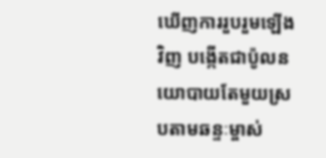ឃើញការរួបរួមឡើងវិញ បង្កើតជាប៉ូលនយោបាយតែមួយស្របតាមឆន្ទៈម្ចាស់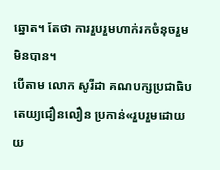ឆ្នោត។ តែថា ការរួបរួមហាក់រកចំនុចរួមមិនបាន។
បើតាម លោក សូរីដា គណបក្សប្រជាធិបតេយ្យជឿនលឿន ប្រកាន់«រួបរួមដោយយ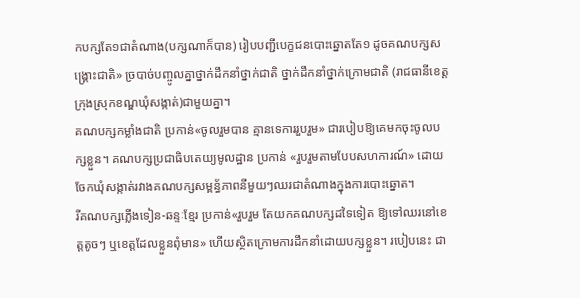កបក្សតែ១ជាតំណាង(បក្សណាក៏បាន) រៀបបញ្ជីបេក្ខជនបោះឆ្នោតតែ១ ដូចគណបក្សសង្គ្រោះជាតិ» ច្របាច់បញ្ចូលគ្នាថ្នាក់ដឹកនាំថ្នាក់ជាតិ ថ្នាក់ដឹកនាំថ្នាក់ក្រោមជាតិ (រាជធានីខេត្តក្រុងស្រុកខណ្ឌឃុំសង្កាត់)ជាមួយគ្នា។
គណបក្សកម្លាំងជាតិ ប្រកាន់«ចូលរួមបាន គ្មានទេការរួបរួម» ជារបៀបឱ្យគេមកចុះចូលបក្សខ្លួន។ គណបក្សប្រជាធិបតេយ្យមូលដ្ឋាន ប្រកាន់ «រួបរួមតាមបែបសហការណ៍» ដោយចែកឃុំសង្កាត់រវាងគណបក្សសម្ពន្ធ័ភាពនីមួយៗឈរជាតំណាងក្នុងការបោះឆ្នោត។
រីគណបក្សភ្លើងទៀន-ឆន្ទៈខ្មែរ ប្រកាន់«រួបរួម តែយកគណបក្សដទៃទៀត ឱ្យទៅឈរនៅខេត្តតូចៗ ឬខេត្តដែលខ្លួនពុំមាន» ហើយស្ថិតក្រោមការដឹកនាំដោយបក្សខ្លួន។ របៀបនេះ ជា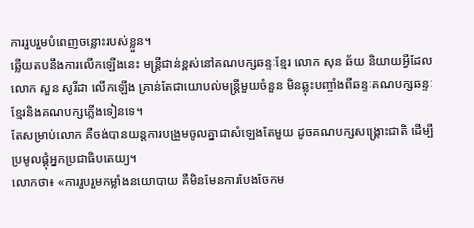ការរួបរួមបំពេញចន្លោះរបស់ខ្លួន។
ឆ្លើយតបនឹងការលើកឡើងនេះ មន្ត្រីជាន់ខ្ពស់នៅគណបក្សឆន្ទៈខ្មែរ លោក សុន ឆ័យ និយាយអ្វីដែលលោក សួន សូរីដា លើកឡើង គ្រាន់តែជាយោបល់មន្ត្រីមួយចំនួន មិនឆ្លុះបញ្ចាំងពីឆន្ទៈគណបក្សឆន្ទៈខ្មែរនិងគណបក្សភ្លើងទៀនទេ។
តែសម្រាប់លោក គឺចង់បានយន្តការបង្រួមចូលគ្នាជាសំឡេងតែមួយ ដូចគណបក្សសង្គ្រោះជាតិ ដើម្បីប្រមូលផ្តុំអ្នកប្រជាធិបតេយ្យ។
លោកថា៖ «ការរួបរួមកម្លាំងនយោបាយ គឺមិនមែនការបែងចែកម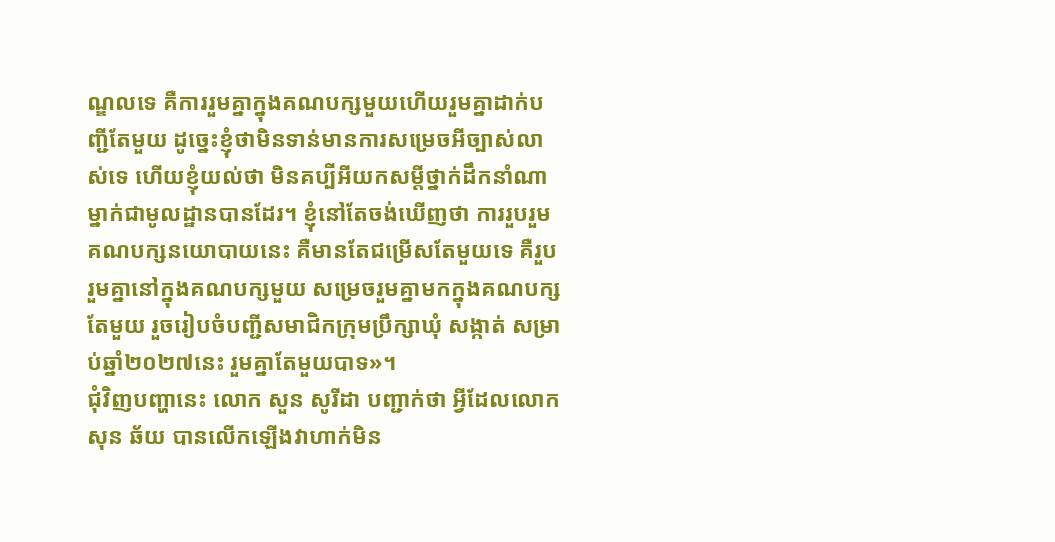ណ្ឌលទេ គឺការរួមគ្នាក្នុងគណបក្សមួយហើយរួមគ្នាដាក់បញ្ជីតែមួយ ដូច្នេះខ្ញុំថាមិនទាន់មានការសម្រេចអីច្បាស់លាស់ទេ ហើយខ្ញុំយល់ថា មិនគប្បីអីយកសម្តីថ្នាក់ដឹកនាំណាម្នាក់ជាមូលដ្ឋានបានដែរ។ ខ្ញុំនៅតែចង់ឃើញថា ការរួបរួមគណបក្សនយោបាយនេះ គឺមានតែជម្រើសតែមួយទេ គឺរួបរួមគ្នានៅក្នុងគណបក្សមួយ សម្រេចរួមគ្នាមកក្នុងគណបក្សតែមួយ រួចរៀបចំបញ្ជីសមាជិកក្រុមប្រឹក្សាឃុំ សង្កាត់ សម្រាប់ឆ្នាំ២០២៧នេះ រួមគ្នាតែមួយបាទ»។
ជុំវិញបញ្ហានេះ លោក សួន សូរីដា បញ្ជាក់ថា អ្វីដែលលោក សុន ឆ័យ បានលើកឡើងវាហាក់មិន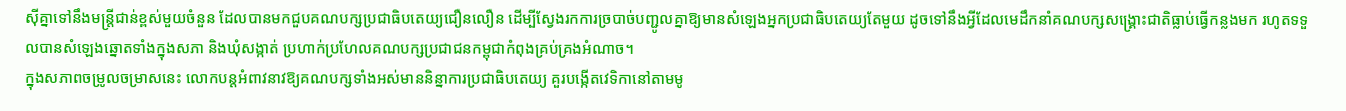ស៊ីគ្នាទៅនឹងមន្ត្រីជាន់ខ្ពស់មួយចំនួន ដែលបានមកជួបគណបក្សប្រជាធិបតេយ្យជឿនលឿន ដើម្បីស្វែងរកការច្របាច់បញ្ជូលគ្នាឱ្យមានសំឡេងអ្នកប្រជាធិបតេយ្យតែមួយ ដូចទៅនឹងអ្វីដែលមេដឹកនាំគណបក្សសង្គ្រោះជាតិធ្លាប់ធ្វើកន្លងមក រហូតទទួលបានសំឡេងឆ្នោតទាំងក្នុងសភា និងឃុំសង្កាត់ ប្រហាក់ប្រហែលគណបក្សប្រជាជនកម្ពុជាកំពុងគ្រប់គ្រងអំណាច។
ក្នុងសភាពចម្រូលចម្រាសនេះ លោកបន្តអំពាវនាវឱ្យគណបក្សទាំងអស់មាននិន្នាការប្រជាធិបតេយ្យ គួរបង្កើតវេទិកានៅតាមមូ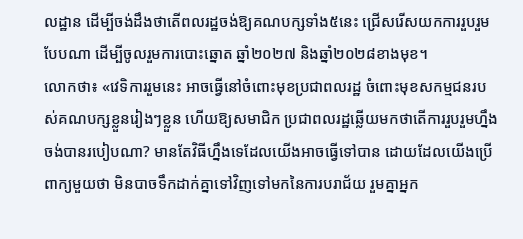លដ្ឋាន ដើម្បីចង់ដឹងថាតើពលរដ្ឋចង់ឱ្យគណបក្សទាំង៥នេះ ជ្រើសរើសយកការរួបរួមបែបណា ដើម្បីចូលរួមការបោះឆ្នោត ឆ្នាំ២០២៧ និងឆ្នាំ២០២៨ខាងមុខ។
លោកថា៖ «វេទិការរួមនេះ អាចធ្វើនៅចំពោះមុខប្រជាពលរដ្ឋ ចំពោះមុខសកម្មជនរបស់គណបក្សខ្លួនរៀងៗខ្លួន ហើយឱ្យសមាជិក ប្រជាពលរដ្ឋឆ្លើយមកថាតើការរួបរួមហ្នឹងចង់បានរបៀបណា? មានតែវិធីហ្នឹងទេដែលយើងអាចធ្វើទៅបាន ដោយដែលយើងប្រើពាក្យមួយថា មិនបាចទឹកដាក់គ្នាទៅវិញទៅមកនៃការបរាជ័យ រួមគ្នាអ្នក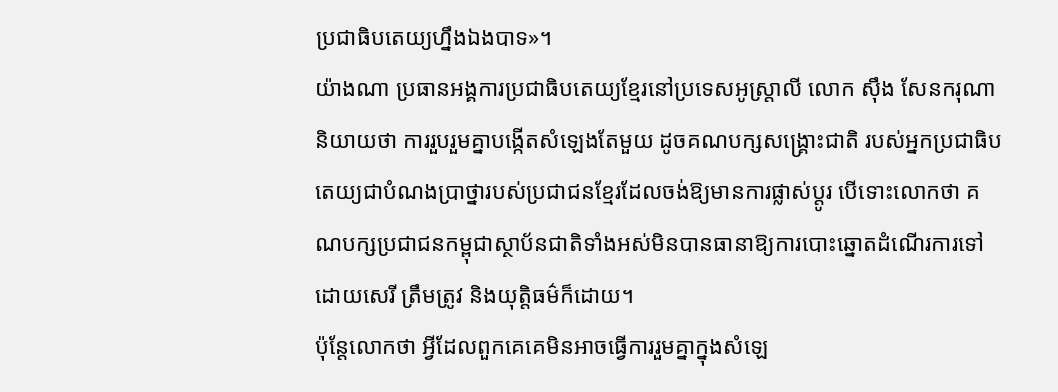ប្រជាធិបតេយ្យហ្នឹងឯងបាទ»។
យ៉ាងណា ប្រធានអង្គការប្រជាធិបតេយ្យខ្មែរនៅប្រទេសអូស្ត្រាលី លោក ស៊ឹង សែនករុណា និយាយថា ការរួបរួមគ្នាបង្កើតសំឡេងតែមួយ ដូចគណបក្សសង្គ្រោះជាតិ របស់អ្នកប្រជាធិបតេយ្យជាបំណងប្រាថ្នារបស់ប្រជាជនខ្មែរដែលចង់ឱ្យមានការផ្លាស់ប្តូរ បើទោះលោកថា គណបក្សប្រជាជនកម្ពុជាស្ថាប័នជាតិទាំងអស់មិនបានធានាឱ្យការបោះឆ្នោតដំណើរការទៅដោយសេរី ត្រឹមត្រូវ និងយុត្តិធម៌ក៏ដោយ។
ប៉ុន្តែលោកថា អ្វីដែលពួកគេគេមិនអាចធ្វើការរួមគ្នាក្នុងសំឡេ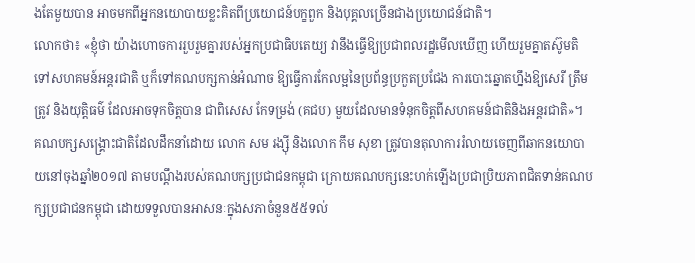ងតែមួយបាន អាចមកពីអ្នកនយោបាយខ្លះគិតពីប្រយោជន៍បក្ខពួក និងបុគ្គលច្រើនជាងប្រយោជន៍ជាតិ។
លោកថា៖ «ខ្ញុំថា យ៉ាងហោចការរួបរួមគ្នារបស់អ្នកប្រជាធិបតេយ្យ វានឹងធ្វើឱ្យប្រជាពលរដ្ឋមើលឃើញ ហើយរួមគ្នាតស៊ូមតិទៅសហគមន៍អន្តរជាតិ ឬក៏ទៅគណបក្សកាន់អំណាច ឱ្យធ្វើការកែលម្អនៃប្រព័ន្ធប្រកួតប្រជែង ការបោះឆ្នោតហ្នឹងឱ្យសេរី ត្រឹមត្រូវ និងយុត្តិធម៌ ដែលអាចទុកចិត្តបាន ជាពិសេស កែទម្រង់ (គជប) មួយដែលមានទំនុកចិត្តពីសហគមន៍ជាតិនិងអន្តរជាតិ»។
គណបក្សសង្រ្គោះជាតិដែលដឹកនាំដោយ លោក សម រង្ស៊ី និងលោក កឹម សុខា ត្រូវបានតុលាការរំលាយចេញពីឆាកនយោបាយនៅចុងឆ្នាំ២០១៧ តាមបណ្តឹងរបស់គណបក្សប្រជាជនកម្ពុជា ក្រោយគណបក្សនេះហក់ឡើងប្រជាប្រិយភាពជិតទាន់គណបក្សប្រជាជនកម្ពុជា ដោយទទួលបានអាសនៈក្នុងសភាចំនួន៥៥ទល់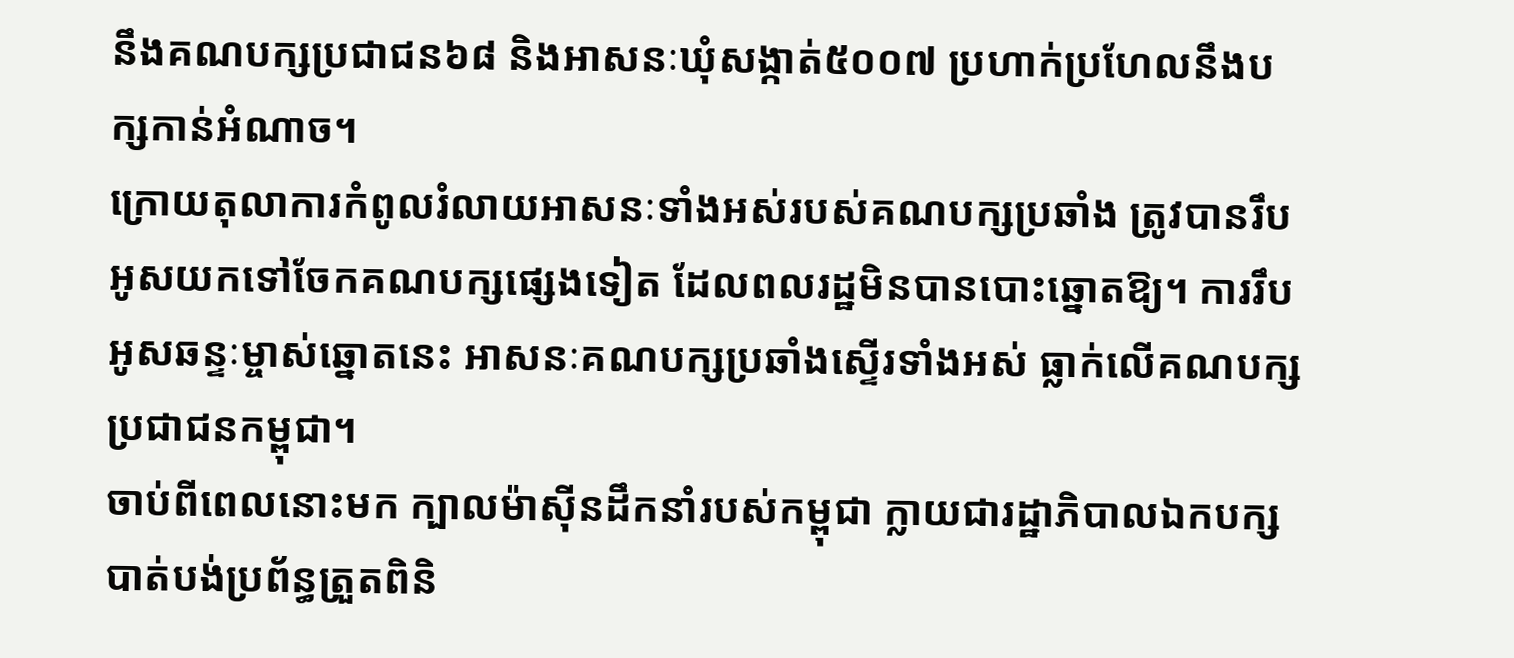នឹងគណបក្សប្រជាជន៦៨ និងអាសនៈឃុំសង្កាត់៥០០៧ ប្រហាក់ប្រហែលនឹងបក្សកាន់អំណាច។
ក្រោយតុលាការកំពូលរំលាយអាសនៈទាំងអស់របស់គណបក្សប្រឆាំង ត្រូវបានរឹបអូសយកទៅចែកគណបក្សផ្សេងទៀត ដែលពលរដ្ឋមិនបានបោះឆ្នោតឱ្យ។ ការរឹបអូសឆន្ទៈម្ចាស់ឆ្នោតនេះ អាសនៈគណបក្សប្រឆាំងស្ទើរទាំងអស់ ធ្លាក់លើគណបក្សប្រជាជនកម្ពុជា។
ចាប់ពីពេលនោះមក ក្បាលម៉ាស៊ីនដឹកនាំរបស់កម្ពុជា ក្លាយជារដ្ឋាភិបាលឯកបក្សបាត់បង់ប្រព័ន្ធត្រួតពិនិ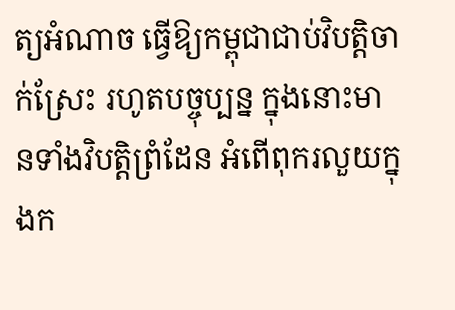ត្យអំណាច ធ្វើឱ្យកម្ពុជាជាប់វិបត្តិចាក់ស្រែះ រហូតបច្ចុប្បន្ន ក្នុងនោះមានទាំងវិបត្តិព្រំដែន អំពើពុករលួយក្នុងក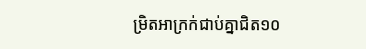ម្រិតអាក្រក់ជាប់គ្នាជិត១០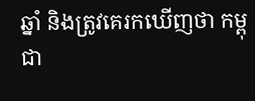ឆ្នាំ និងត្រូវគេរកឃើញថា កម្ពុជា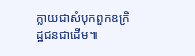ក្លាយជាសំបុកពួកឧក្រិដ្ឋជនជាដើម៕